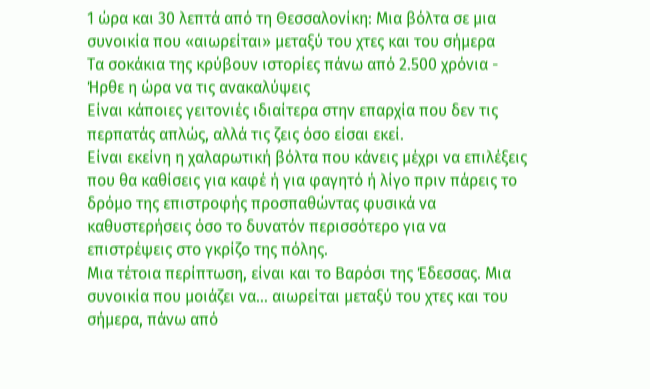1 ώρα και 30 λεπτά από τη Θεσσαλονίκη: Μια βόλτα σε μια συνοικία που «αιωρείται» μεταξύ του χτες και του σήμερα
Τα σοκάκια της κρύβουν ιστορίες πάνω από 2.500 χρόνια - Ήρθε η ώρα να τις ανακαλύψεις
Είναι κάποιες γειτονιές ιδιαίτερα στην επαρχία που δεν τις περπατάς απλώς, αλλά τις ζεις όσο είσαι εκεί.
Είναι εκείνη η χαλαρωτική βόλτα που κάνεις μέχρι να επιλέξεις που θα καθίσεις για καφέ ή για φαγητό ή λίγο πριν πάρεις το δρόμο της επιστροφής προσπαθώντας φυσικά να καθυστερήσεις όσο το δυνατόν περισσότερο για να επιστρέψεις στο γκρίζο της πόλης.
Μια τέτοια περίπτωση, είναι και το Βαρόσι της Έδεσσας. Μια συνοικία που μοιάζει να… αιωρείται μεταξύ του χτες και του σήμερα, πάνω από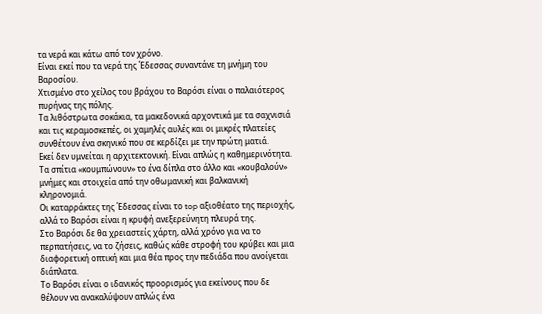τα νερά και κάτω από τον χρόνο.
Είναι εκεί που τα νερά της Έδεσσας συναντάνε τη μνήμη του Βαροσίου.
Χτισμένο στο χείλος του βράχου το Βαρόσι είναι ο παλαιότερος πυρήνας της πόλης.
Τα λιθόστρωτα σοκάκια, τα μακεδονικά αρχοντικά με τα σαχνισιά και τις κεραμοσκεπές, οι χαμηλές αυλές και οι μικρές πλατείες συνθέτουν ένα σκηνικό που σε κερδίζει με την πρώτη ματιά.
Εκεί δεν υμνείται η αρχιτεκτονική. Είναι απλώς η καθημερινότητα.
Τα σπίτια «κουμπώνουν» το ένα δίπλα στο άλλο και «κουβαλούν» μνήμες και στοιχεία από την οθωμανική και βαλκανική κληρονομιά.
Οι καταρράκτες της Έδεσσας είναι το top αξιοθέατο της περιοχής, αλλά το Βαρόσι είναι η κρυφή ανεξερεύνητη πλευρά της.
Στο Βαρόσι δε θα χρειαστείς χάρτη, αλλά χρόνο για να το περπατήσεις, να το ζήσεις, καθώς κάθε στροφή του κρύβει και μια διαφορετική οπτική και μια θέα προς την πεδιάδα που ανοίγεται διάπλατα.
Το Βαρόσι είναι ο ιδανικός προορισμός για εκείνους που δε θέλουν να ανακαλύψουν απλώς ένα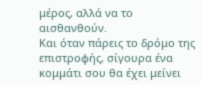μέρος, αλλά να το αισθανθούν.
Και όταν πάρεις το δρόμο της επιστροφής, σίγουρα ένα κομμάτι σου θα έχει μείνει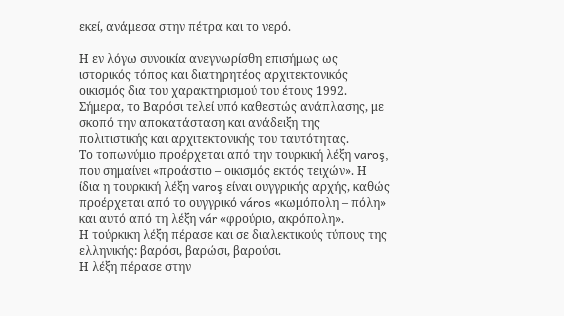εκεί, ανάμεσα στην πέτρα και το νερό.

Η εν λόγω συνοικία ανεγνωρίσθη επισήμως ως ιστορικός τόπος και διατηρητέος αρχιτεκτονικός οικισμός δια του χαρακτηρισμού του έτους 1992. Σήμερα, το Βαρόσι τελεί υπό καθεστώς ανάπλασης, με σκοπό την αποκατάσταση και ανάδειξη της πολιτιστικής και αρχιτεκτονικής του ταυτότητας.
Το τοπωνύμιο προέρχεται από την τουρκική λέξη varoş, που σημαίνει «προάστιο – οικισμός εκτός τειχών». Η ίδια η τουρκική λέξη varoş είναι ουγγρικής αρχής, καθώς προέρχεται από το ουγγρικό város «κωμόπολη – πόλη» και αυτό από τη λέξη vár «φρούριο, ακρόπολη».
Η τούρκικη λέξη πέρασε και σε διαλεκτικούς τύπους της ελληνικής: βαρόσι, βαρώσι, βαρούσι.
Η λέξη πέρασε στην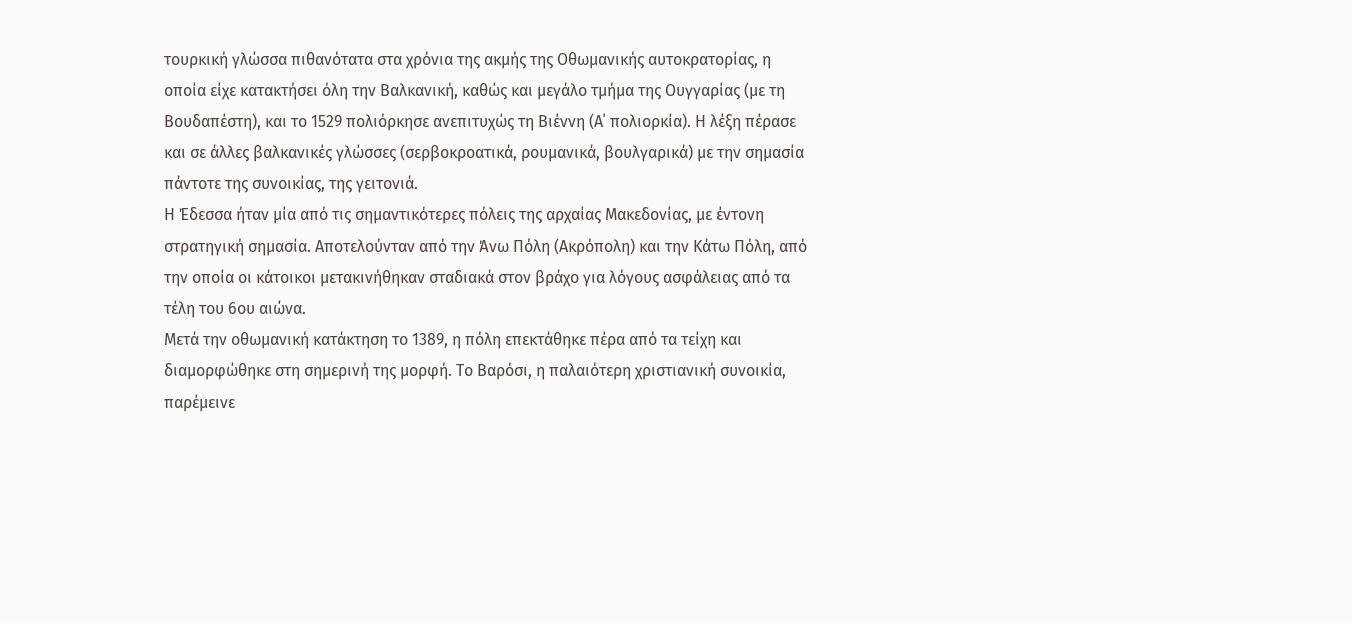τουρκική γλώσσα πιθανότατα στα χρόνια της ακμής της Οθωμανικής αυτοκρατορίας, η οποία είχε κατακτήσει όλη την Βαλκανική, καθώς και μεγάλο τμήμα της Ουγγαρίας (με τη Βουδαπέστη), και το 1529 πολιόρκησε ανεπιτυχώς τη Βιέννη (Α΄ πολιορκία). Η λέξη πέρασε και σε άλλες βαλκανικές γλώσσες (σερβοκροατικά, ρουμανικά, βουλγαρικά) με την σημασία πάντοτε της συνοικίας, της γειτονιά.
Η Έδεσσα ήταν μία από τις σημαντικότερες πόλεις της αρχαίας Μακεδονίας, με έντονη στρατηγική σημασία. Αποτελούνταν από την Άνω Πόλη (Ακρόπολη) και την Κάτω Πόλη, από την οποία οι κάτοικοι μετακινήθηκαν σταδιακά στον βράχο για λόγους ασφάλειας από τα τέλη του 6ου αιώνα.
Μετά την οθωμανική κατάκτηση το 1389, η πόλη επεκτάθηκε πέρα από τα τείχη και διαμορφώθηκε στη σημερινή της μορφή. Το Βαρόσι, η παλαιότερη χριστιανική συνοικία, παρέμεινε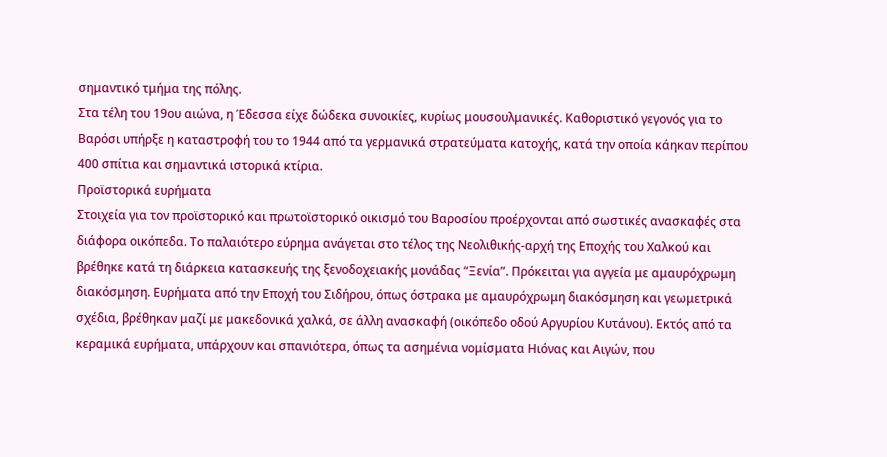σημαντικό τμήμα της πόλης.
Στα τέλη του 19ου αιώνα, η Έδεσσα είχε δώδεκα συνοικίες, κυρίως μουσουλμανικές. Καθοριστικό γεγονός για το Βαρόσι υπήρξε η καταστροφή του το 1944 από τα γερμανικά στρατεύματα κατοχής, κατά την οποία κάηκαν περίπου 400 σπίτια και σημαντικά ιστορικά κτίρια.
Προϊστορικά ευρήματα
Στοιχεία για τον προϊστορικό και πρωτοϊστορικό οικισμό του Βαροσίου προέρχονται από σωστικές ανασκαφές στα διάφορα οικόπεδα. Το παλαιότερο εύρημα ανάγεται στο τέλος της Νεολιθικής-αρχή της Εποχής του Χαλκού και βρέθηκε κατά τη διάρκεια κατασκευής της ξενοδοχειακής μονάδας “Ξενία”. Πρόκειται για αγγεία με αμαυρόχρωμη διακόσμηση. Ευρήματα από την Εποχή του Σιδήρου, όπως όστρακα με αμαυρόχρωμη διακόσμηση και γεωμετρικά σχέδια, βρέθηκαν μαζί με μακεδονικά χαλκά, σε άλλη ανασκαφή (οικόπεδο οδού Αργυρίου Κυτάνου). Εκτός από τα κεραμικά ευρήματα, υπάρχουν και σπανιότερα, όπως τα ασημένια νομίσματα Ηιόνας και Αιγών, που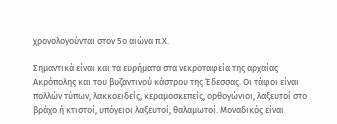χρονολογούνται στον 5ο αιώνα π.Χ.

Σημαντικά είναι και τα ευρήματα στα νεκροταφεία της αρχαίας Ακρόπολης και του βυζαντινού κάστρου της Έδεσσας. Οι τάφοι είναι πολλών τύπων, λακκοειδείς, κεραμοσκεπείς, ορθογώνιοι, λαξευτοί στο βράχο ή κτιστοί, υπόγειοι λαξευτοί, θαλαμωτοί. Μοναδικός είναι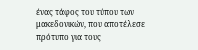ένας τάφος του τύπου των μακεδονικών, που αποτέλεσε πρότυπο για τους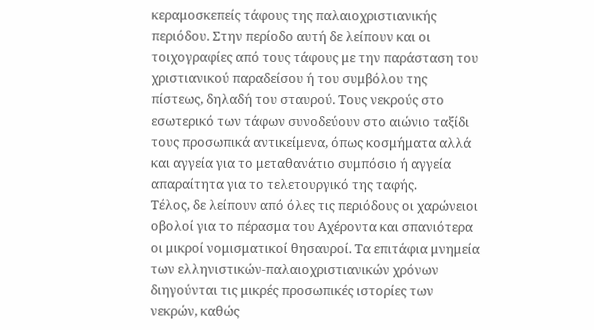κεραμοσκεπείς τάφους της παλαιοχριστιανικής περιόδου. Στην περίοδο αυτή δε λείπουν και οι τοιχογραφίες από τους τάφους με την παράσταση του χριστιανικού παραδείσου ή του συμβόλου της πίστεως, δηλαδή του σταυρού. Τους νεκρούς στο εσωτερικό των τάφων συνοδεύουν στο αιώνιο ταξίδι τους προσωπικά αντικείμενα, όπως κοσμήματα αλλά και αγγεία για το μεταθανάτιο συμπόσιο ή αγγεία απαραίτητα για το τελετουργικό της ταφής.
Τέλος, δε λείπουν από όλες τις περιόδους οι χαρώνειοι οβολοί για το πέρασμα του Αχέροντα και σπανιότερα οι μικροί νομισματικοί θησαυροί. Τα επιτάφια μνημεία των ελληνιστικών-παλαιοχριστιανικών χρόνων διηγούνται τις μικρές προσωπικές ιστορίες των νεκρών, καθώς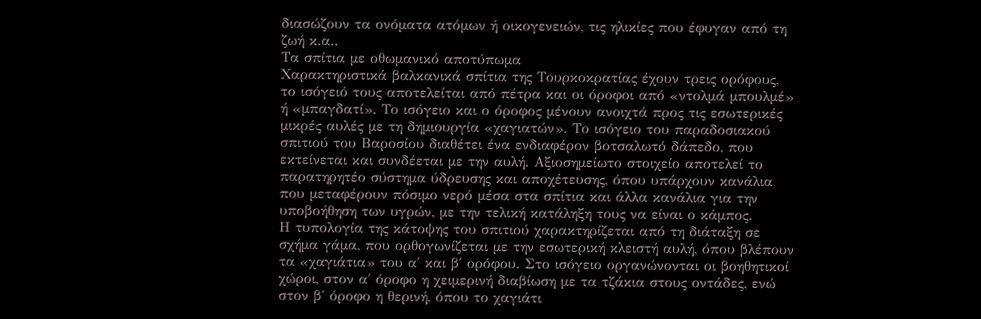διασώζουν τα ονόματα ατόμων ή οικογενειών, τις ηλικίες που έφυγαν από τη ζωή κ.α..
Τα σπίτια με οθωμανικό αποτύπωμα
Χαρακτηριστικά βαλκανικά σπίτια της Τουρκοκρατίας έχουν τρεις ορόφους, το ισόγειό τους αποτελείται από πέτρα και οι όροφοι από «ντολμά μπουλμέ» ή «μπαγδατί». Το ισόγειο και ο όροφος μένουν ανοιχτά προς τις εσωτερικές μικρές αυλές με τη δημιουργία «χαγιατών». Το ισόγειο του παραδοσιακού σπιτιού του Βαροσίου διαθέτει ένα ενδιαφέρον βοτσαλωτό δάπεδο, που εκτείνεται και συνδέεται με την αυλή. Αξιοσημείωτο στοιχείο αποτελεί το παρατηρητέο σύστημα ύδρευσης και αποχέτευσης, όπου υπάρχουν κανάλια που μεταφέρουν πόσιμο νερό μέσα στα σπίτια και άλλα κανάλια για την υποβοήθηση των υγρών, με την τελική κατάληξη τους να είναι ο κάμπος.
Η τυπολογία της κάτοψης του σπιτιού χαρακτηρίζεται από τη διάταξη σε σχήμα γάμα, που ορθογωνίζεται με την εσωτερική κλειστή αυλή, όπου βλέπουν τα «χαγιάτια» του α΄ και β΄ ορόφου. Στο ισόγειο οργανώνονται οι βοηθητικοί χώροι, στον α΄ όροφο η χειμερινή διαβίωση με τα τζάκια στους οντάδες, ενώ στον β΄ όροφο η θερινή, όπου το χαγιάτι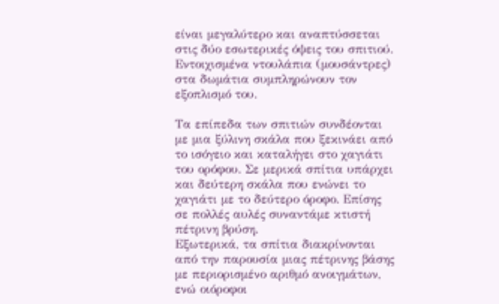είναι μεγαλύτερο και αναπτύσσεται στις δύο εσωτερικές όψεις του σπιτιού. Εντοιχισμένα ντουλάπια (μουσάντρες) στα δωμάτια συμπληρώνουν τον εξοπλισμό του.

Τα επίπεδα των σπιτιών συνδέονται με μια ξύλινη σκάλα που ξεκινάει από το ισόγειο και καταλήγει στο χαγιάτι του ορόφου. Σε μερικά σπίτια υπάρχει και δεύτερη σκάλα που ενώνει το χαγιάτι με το δεύτερο όροφο. Επίσης σε πολλές αυλές συναντάμε κτιστή πέτρινη βρύση.
Εξωτερικά, τα σπίτια διακρίνονται από την παρουσία μιας πέτρινης βάσης με περιορισμένο αριθμό ανοιγμάτων, ενώ οιόροφοι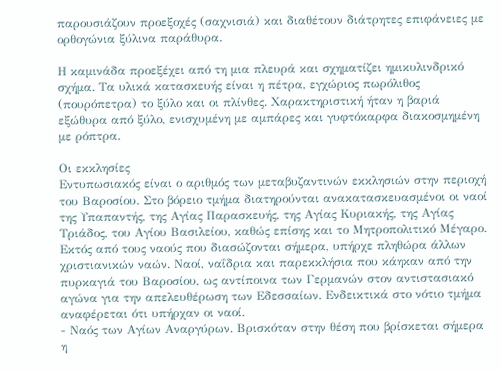παρουσιάζουν προεξοχές (σαχνισιά) και διαθέτουν διάτρητες επιφάνειες με ορθογώνια ξύλινα παράθυρα.

Η καμινάδα προεξέχει από τη μια πλευρά και σχηματίζει ημικυλινδρικό σχήμα. Τα υλικά κατασκευής είναι η πέτρα, εγχώριος πωρόλιθος (πουρόπετρα) το ξύλο και οι πλίνθες. Χαρακτηριστική ήταν η βαριά εξώθυρα από ξύλο, ενισχυμένη με αμπάρες και γυφτόκαρφα διακοσμημένη με ρόπτρα.

Οι εκκλησίες
Εντυπωσιακός είναι ο αριθμός των μεταβυζαντινών εκκλησιών στην περιοχή του Βαροσίου. Στο βόρειο τμήμα διατηρούνται ανακατασκευασμένοι οι ναοί της Υπαπαντής, της Αγίας Παρασκευής, της Αγίας Κυριακής, της Αγίας Τριάδος, του Αγίου Βασιλείου, καθώς επίσης και το Μητροπολιτικό Μέγαρο.
Εκτός από τους ναούς που διασώζονται σήμερα, υπήρχε πληθώρα άλλων χριστιανικών ναών. Ναοί, ναΐδρια και παρεκκλήσια που κάηκαν από την πυρκαγιά του Βαροσίου, ως αντίποινα των Γερμανών στον αντιστασιακό αγώνα για την απελευθέρωση των Εδεσσαίων. Ενδεικτικά στο νότιο τμήμα αναφέρεται ότι υπήρχαν οι ναοί.
- Ναός των Αγίων Αναργύρων. Βρισκόταν στην θέση που βρίσκεται σήμερα η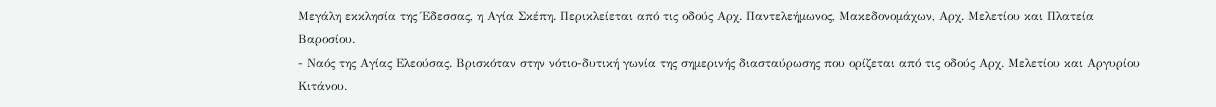Μεγάλη εκκλησία της Έδεσσας, η Αγία Σκέπη. Περικλείεται από τις οδούς Αρχ. Παντελεήμωνος, Μακεδονομάχων, Αρχ. Μελετίου και Πλατεία Βαροσίου.
- Ναός της Αγίας Ελεούσας. Βρισκόταν στην νότιο-δυτική γωνία της σημερινής διασταύρωσης που ορίζεται από τις οδούς Αρχ. Μελετίου και Αργυρίου Κιτάνου.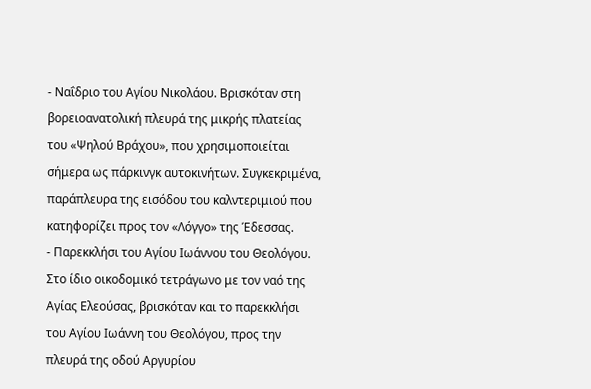- Ναΐδριο του Αγίου Νικολάου. Βρισκόταν στη βορειοανατολική πλευρά της μικρής πλατείας του «Ψηλού Βράχου», που χρησιμοποιείται σήμερα ως πάρκινγκ αυτοκινήτων. Συγκεκριμένα, παράπλευρα της εισόδου του καλντεριμιού που κατηφορίζει προς τον «Λόγγο» της Έδεσσας.
- Παρεκκλήσι του Αγίου Ιωάννου του Θεολόγου. Στο ίδιο οικοδομικό τετράγωνο με τον ναό της Αγίας Ελεούσας, βρισκόταν και το παρεκκλήσι του Αγίου Ιωάννη του Θεολόγου, προς την πλευρά της οδού Αργυρίου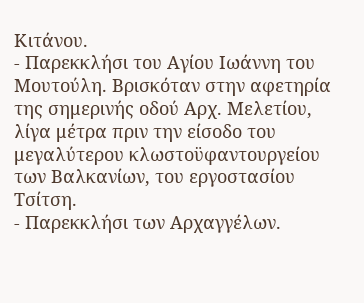Κιτάνου.
- Παρεκκλήσι του Αγίου Ιωάννη του Μουτούλη. Βρισκόταν στην αφετηρία της σημερινής οδού Αρχ. Μελετίου, λίγα μέτρα πριν την είσοδο του μεγαλύτερου κλωστοϋφαντουργείου των Βαλκανίων, του εργοστασίου Τσίτση.
- Παρεκκλήσι των Αρχαγγέλων.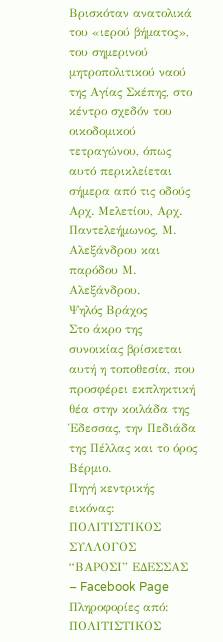Βρισκόταν ανατολικά του «ιερού βήματος», του σημερινού μητροπολιτικού ναού της Αγίας Σκέπης, στο κέντρο σχεδόν του οικοδομικού τετραγώνου, όπως αυτό περικλείεται σήμερα από τις οδούς Αρχ. Μελετίου, Αρχ. Παντελεήμωνος, Μ. Αλεξάνδρου και παρόδου Μ. Αλεξάνδρου.
Ψηλός Βράχος
Στο άκρο της συνοικίας βρίσκεται αυτή η τοποθεσία, που προσφέρει εκπληκτική θέα στην κοιλάδα της Έδεσσας, την Πεδιάδα της Πέλλας και το όρος Βέρμιο.
Πηγή κεντρικής εικόνας: ΠΟΛΙΤΙΣΤΙΚΟΣ ΣΥΛΛΟΓΟΣ “ΒΑΡΟΣΙ” ΕΔΕΣΣΑΣ – Facebook Page
Πληροφορίες από:
ΠΟΛΙΤΙΣΤΙΚΟΣ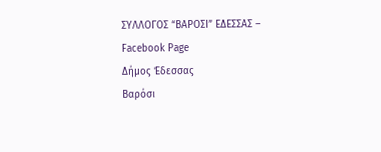ΣΥΛΛΟΓΟΣ “ΒΑΡΟΣΙ” ΕΔΕΣΣΑΣ – Facebook Page
Δήμος Έδεσσας
Βαρόσι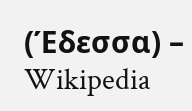(Έδεσσα) – Wikipedia